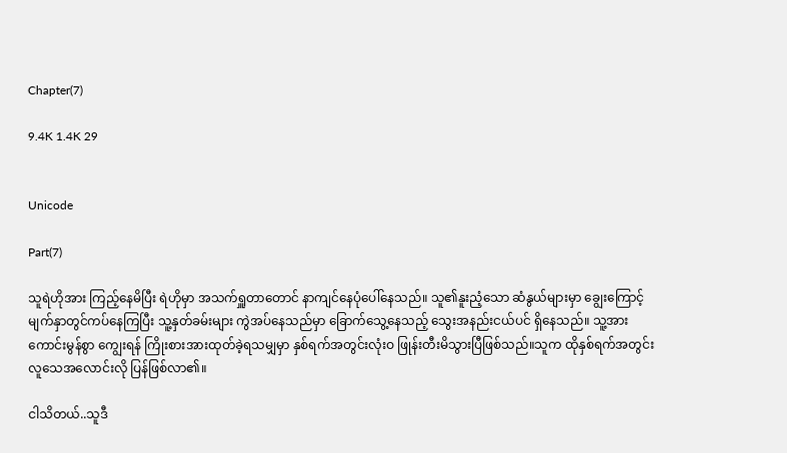Chapter(7)

9.4K 1.4K 29


Unicode

Part(7)

သူရဲဟိုအား ကြည့်နေမိပြီး ရဲဟိုမှာ အသက်ရှူတာတောင် နာကျင်နေပုံပေါ်နေသည်။ သူ၏နူးညံ့သော ဆံနွယ်များမှာ ချွေးကြောင့် မျက်နှာတွင်ကပ်နေကြပြီး သူ့နှတ်ခမ်းများ ကွဲအပ်နေသည်မှာ ခြောက်သွေ့နေသည့် သွေးအနည်းငယ်ပင် ရှိနေသည်။ သူ့အား ကောင်းမွန်စွာ ကျွေးရန် ကြိုးစားအားထုတ်ခဲ့ရသမျှမှာ နှစ်ရက်အတွင်းလုံးဝ ဖြုန်းတီးမိသွားပြီဖြစ်သည်။သူက ထိုနှစ်ရက်အတွင်း လူသေအလောင်းလို ပြန်ဖြစ်လာ၏။

ငါသိတယ်..သူဒီ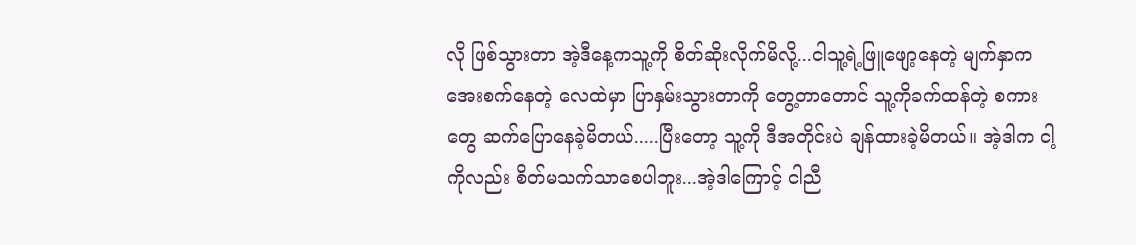လို ဖြစ်သွားတာ အဲ့ဒီနေ့ကသူ့ကို စိတ်ဆိုးလိုက်မိလို့...ငါသူ့ရဲ့ဖြူဖျော့နေတဲ့ မျက်နှာကအေးစက်နေတဲ့ လေထဲမှာ ပြာနှမ်းသွားတာကို တွေ့တာတောင် သူ့ကိုခက်ထန်တဲ့ စကားတွေ ဆက်ပြောနေခဲ့မိတယ်.....ပြီးတော့ သူ့ကို ဒီအတိုင်းပဲ ချန်ထားခဲ့မိတယ်။ အဲ့ဒါက ငါ့ကိုလည်း စိတ်မသက်သာစေပါဘူး...အဲ့ဒါကြောင့် ငါညီ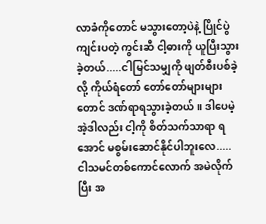လာခံကိုတောင် မသွားတော့ပဲနဲ့ ပြိုင်ပွဲကျင်းပတဲ့ ကွင်းဆီ ငါ့ဓားကို ယူပြီးသွားခဲ့တယ်.....ငါမြင်သမျှကို ဖျတ်စီးပစ်ခဲ့လို့ ကိုယ်ရံတော် တော်တော်များများတောင် ဒဏ်ရာရသွားခဲ့တယ်။ ဒါပေမဲ့အဲ့ဒါလည်း ငါ့ကို စိတ်သက်သာရာ ရအောင် မစွမ်းဆောင်နိုင်ပါဘူးလေ.....ငါသမင်တစ်ကောင်လောက် အမဲလိုက်ပြီး အ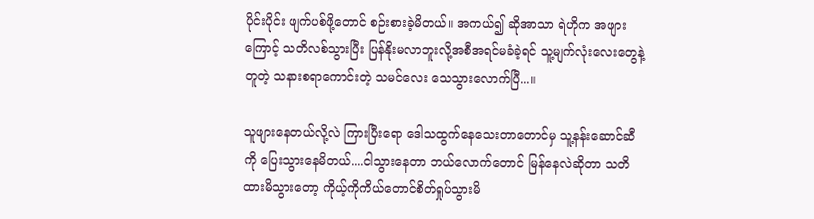ပိုင်းပိုင်း ဖျက်ပစ်ဖို့တောင် စဉ်းစားခဲ့မိတယ်။ အကယ်၍ ဆိုအာသာ ရဲဟိုက အဖျားကြောင့် သတိလစ်သွားပြီး ပြန်နိုးမလာဘူးလို့အစီအရင်မခံခဲ့ရင် သူ့မျက်လုံးလေးတွေနဲ့တူတဲ့ သနားစရာကောင်းတဲ့ သမင်လေး သေသွားလောက်ပြီ...။

သူဖျားနေတယ်လို့လဲ ကြားပြီးရော ဒေါသထွက်နေသေးတာတောင်မှ သူ့နန်းဆောင်ဆီကို ပြေးသွားနေမိတယ်....ငါသွားနေတာ ဘယ်လောက်တောင် မြန်နေလဲဆိုတာ သတိထားမိသွားတော့ ကိုယ့်ကိုကိယ်တောင်စိတ်ရှုပ်သွားမိ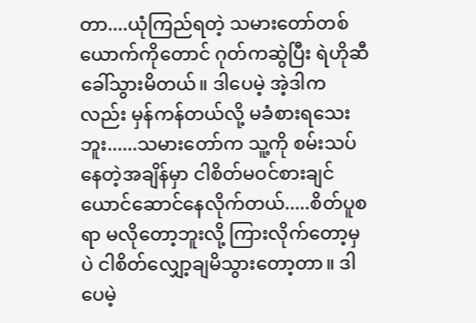တာ....ယုံကြည်ရတဲ့ သမားတော်တစ်ယောက်ကိုတောင် ဂုတ်ကဆွဲပြီး ရဲဟိုဆီခေါ်သွားမိတယ်။ ဒါပေမဲ့ အဲ့ဒါကလည်း မှန်ကန်တယ်လို့ မခံစားရသေးဘူး......သမားတော်က သူ့ကို စမ်းသပ်နေတဲ့အချိန်မှာ ငါစိတ်မဝင်စားချင်ယောင်ဆောင်နေလိုက်တယ်.....စိတ်ပူစရာ မလိုတော့ဘူးလို့ ကြားလိုက်တော့မှပဲ ငါစိတ်လျှော့ချမိသွားတော့တာ။ ဒါပေမဲ့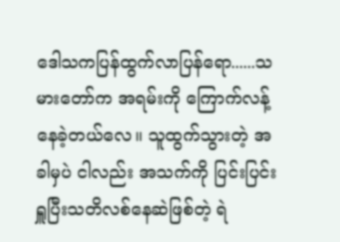ဒေါသကပြန်ထွက်လာပြန်ရော......သမားတော်က အရမ်းကို ကြောက်လန့်နေခဲ့တယ်လေ။ သူထွက်သွားတဲ့ အခါမှပဲ ငါလည်း အသက်ကို ပြင်းပြင်းရှူပြီးသတိလစ်နေဆဲဖြစ်တဲ့ ရဲ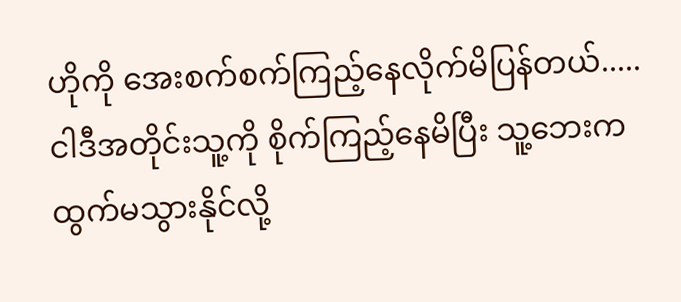ဟိုကို အေးစက်စက်ကြည့်နေလိုက်မိပြန်တယ်.....ငါဒီအတိုင်းသူ့ကို စိုက်ကြည့်နေမိပြီး သူ့ဘေးက ထွက်မသွားနိုင်လို့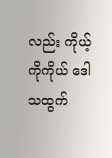လည်း ကိုယ့်ကိုကိုယ် ဒေါသထွက်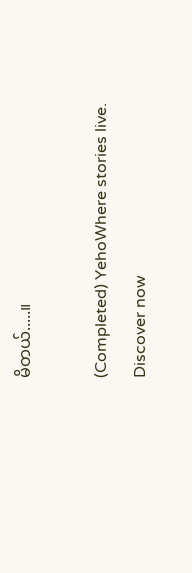မိတယ်.....။

(Completed) YehoWhere stories live. Discover now